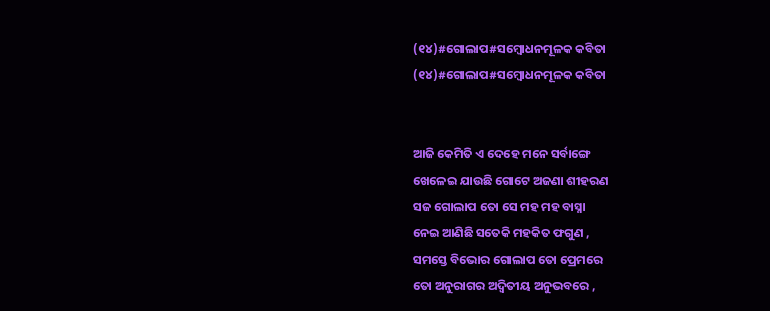(୧୪)#ଗୋଲାପ#ସମ୍ବୋଧନମୂଳକ କବିତା
(୧୪)#ଗୋଲାପ#ସମ୍ବୋଧନମୂଳକ କବିତା


ଆଜି କେମିତି ଏ ଦେହେ ମନେ ସର୍ବାଙ୍ଗେ
ଖେଳେଇ ଯାଉଛି ଗୋଟେ ଅଜଣା ଶୀହରଣ
ସଜ ଗୋଲାପ ତୋ ସେ ମହ ମହ ବାସ୍ନା
ନେଇ ଆଣିଛି ସତେକି ମହକିତ ଫଗୁଣ ,
ସମସ୍ତେ ବିଭୋର ଗୋଲାପ ତୋ ପ୍ରେମରେ
ତୋ ଅନୁରାଗର ଅଦ୍ୱିତୀୟ ଅନୁଭବରେ ,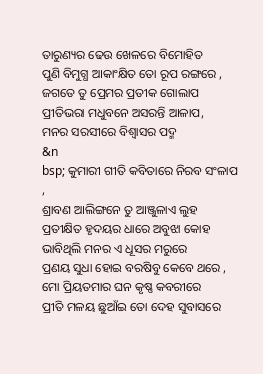ତାରୁଣ୍ୟର ଢେଉ ଖେଳରେ ବିମୋହିତ
ପୁଣି ବିମୁଗ୍ଧ ଆକାଂକ୍ଷିତ ତୋ ରୂପ ରଙ୍ଗରେ ,
ଜଗତେ ତୁ ପ୍ରେମର ପ୍ରତୀକ ଗୋଲାପ
ପ୍ରୀତିଭରା ମଧୁବନେ ଅସରନ୍ତି ଆଳାପ,
ମନର ସରସୀରେ ବିଶ୍ୱାସର ପଦ୍ମ
&n
bsp; କୁମାରୀ ଗୀତି କବିତାରେ ନିରବ ସଂଳାପ ,
ଶ୍ରାବଣ ଆଲିଙ୍ଗନେ ତୁ ଆଞ୍ଜୁଳାଏ ଲୁହ
ପ୍ରତୀକ୍ଷିତ ହୃଦୟର ଧାରେ ଅବୁଝା କୋହ
ଭାବିଥିଲି ମନର ଏ ଧୂସର ମରୁରେ
ପ୍ରଣୟ ସୁଧା ହୋଇ ବରଷିବୁ କେବେ ଥରେ ,
ମୋ ପ୍ରିୟତମାର ଘନ କୃଷ୍ଣ କବରୀରେ
ପ୍ରୀତି ମଳୟ ଛୁଆଁଇ ତୋ ଦେହ ସୁବାସରେ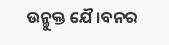ଉନ୍ମୁକ୍ତ ଯୈ।ବନର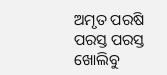ଅମୃତ ପରଷି
ପରସ୍ତ ପରସ୍ତ ଖୋଲିବୁ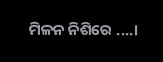ମିଳନ ନିଶିରେ ....।